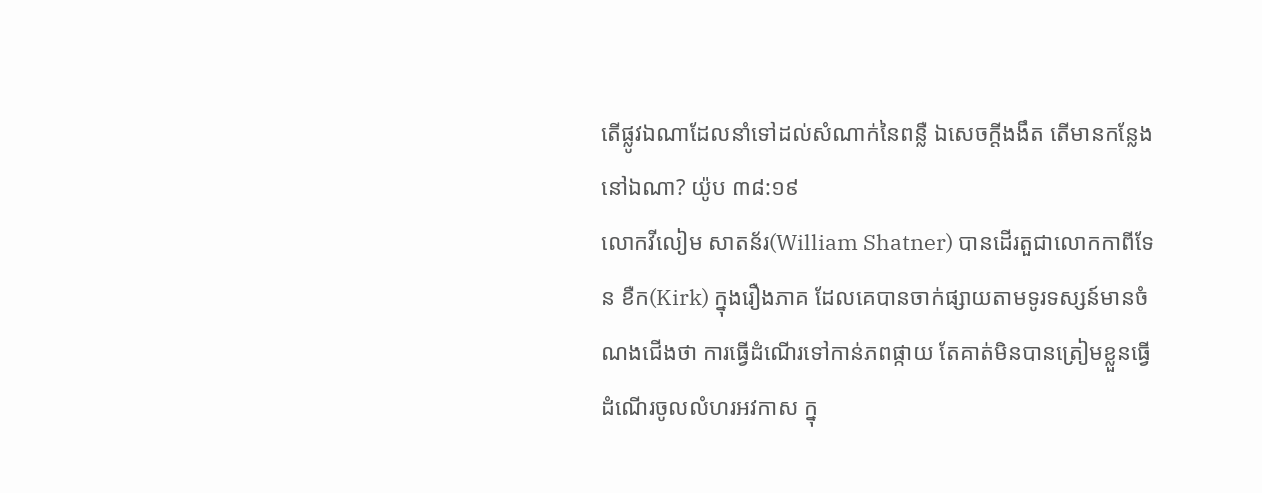តើផ្លូវឯណាដែលនាំទៅដល់សំណាក់នៃពន្លឺ ឯសេចក្តីងងឹត តើមានកន្លែងនៅឯណា? យ៉ូប ៣៨:១៩
លោកវីលៀម សាតន័រ(William Shatner) បានដើរតួជាលោកកាពីទែន ខឺក(Kirk) ក្នុងរឿងភាគ ដែលគេបានចាក់ផ្សាយតាមទូរទស្សន៍មានចំណងជើងថា ការធ្វើដំណើរទៅកាន់ភពផ្កាយ តែគាត់មិនបានត្រៀមខ្លួនធ្វើដំណើរចូលលំហរអវកាស ក្នុ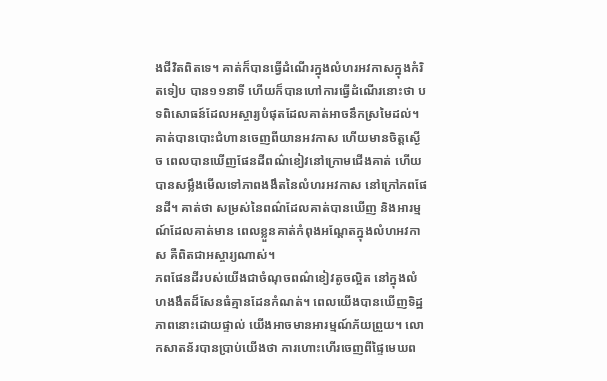ងជីវិតពិតទេ។ គាត់ក៏បានធ្វើដំណើរក្នុងលំហរអវកាសក្នុងកំរិតទៀប បាន១១នាទី ហើយក៏បានហៅការធ្វើដំណើរនោះថា បទពិសោធន៍ដែលអស្ចារ្យបំផុតដែលគាត់អាចនឹកស្រមៃដល់។ គាត់បានបោះជំហានចេញពីយានអវកាស ហើយមានចិត្តស្ងើច ពេលបានឃើញផែនដីពណ៌ខៀវនៅក្រោមជើងគាត់ ហើយបានសម្លឹងមើលទៅភាពងងឹតនៃលំហរអវកាស នៅក្រៅភពផែនដី។ គាត់ថា សម្រស់នៃពណ៌ដែលគាត់បានឃើញ និងអារម្មណ៍ដែលគាត់មាន ពេលខ្លួនគាត់កំពុងអណ្ដែតក្នុងលំហអវកាស គឺពិតជាអស្ចារ្យណាស់។
ភពផែនដីរបស់យើងជាចំណុចពណ៌ខៀវតូចល្អិត នៅក្នុងលំហងងឹតដ៏សែនធំគ្មានដែនកំណត់។ ពេលយើងបានឃើញទិដ្ឋភាពនោះដោយផ្ទាល់ យើងអាចមានអារម្មណ៍ភ័យព្រួយ។ លោកសាតន័របានប្រាប់យើងថា ការហោះហើរចេញពីផ្ទៃមេឃព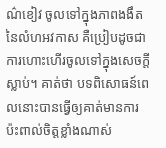ណ៌ខៀវ ចូលទៅក្នុងភាពងងឹតនៃលំហអវកាស គឺប្រៀបដូចជាការហោះហើរចូលទៅក្នុងសេចក្តីស្លាប់។ គាត់ថា បទពិសោធន៍ពេលនោះបានធ្វើឲ្យគាត់មានការប៉ះពាល់ចិត្តខ្លាំងណាស់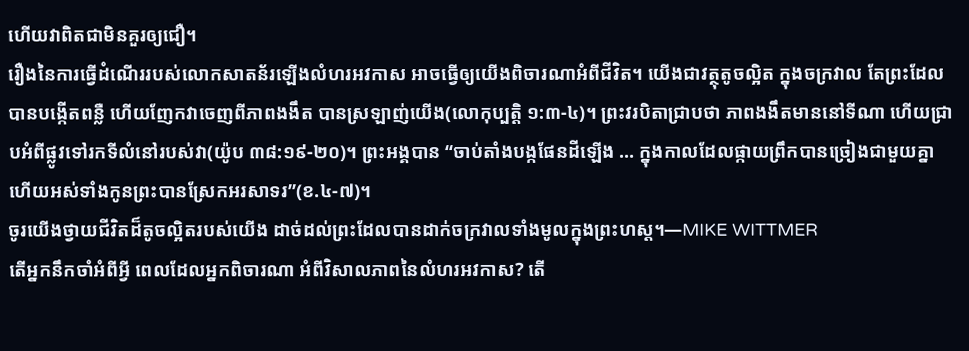ហើយវាពិតជាមិនគួរឲ្យជឿ។
រឿងនៃការធ្វើដំណើររបស់លោកសាតន័រឡើងលំហរអវកាស អាចធ្វើឲ្យយើងពិចារណាអំពីជីវិត។ យើងជាវត្ថុតូចល្អិត ក្នុងចក្រវាល តែព្រះដែលបានបង្កើតពន្លឺ ហើយញែកវាចេញពីភាពងងឹត បានស្រឡាញ់យើង(លោកុប្បត្ដិ ១:៣-៤)។ ព្រះវរបិតាជ្រាបថា ភាពងងឹតមាននៅទីណា ហើយជ្រាបអំពីផ្លូវទៅរកទីលំនៅរបស់វា(យ៉ូប ៣៨:១៩-២០)។ ព្រះអង្គបាន “ចាប់តាំងបង្កផែនដីឡើង … ក្នុងកាលដែលផ្កាយព្រឹកបានច្រៀងជាមួយគ្នា ហើយអស់ទាំងកូនព្រះបានស្រែកអរសាទរ”(ខ.៤-៧)។
ចូរយើងថ្វាយជីវិតដ៏តូចល្អិតរបស់យើង ដាច់ដល់ព្រះដែលបានដាក់ចក្រវាលទាំងមូលក្នុងព្រះហស្ត។—MIKE WITTMER
តើអ្នកនឹកចាំអំពីអ្វី ពេលដែលអ្នកពិចារណា អំពីវិសាលភាពនៃលំហរអវកាស? តើ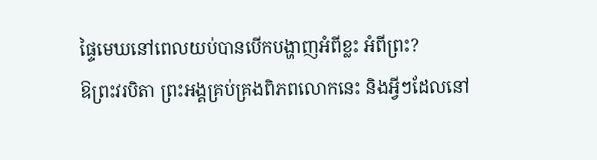ផ្ទៃមេឃនៅពេលយប់បានបើកបង្ហាញអំពីខ្លះ អំពីព្រះ?
ឱព្រះវរបិតា ព្រះអង្គគ្រប់គ្រងពិភពលោកនេះ និងអ្វីៗដែលនៅ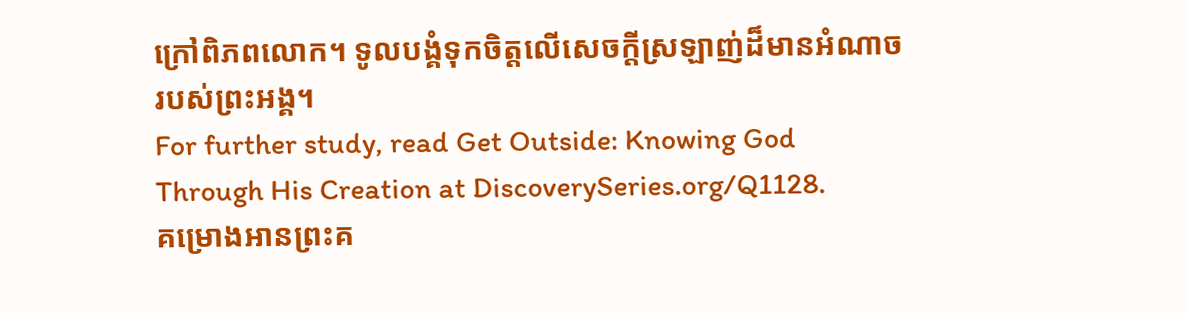ក្រៅពិភពលោក។ ទូលបង្គំទុកចិត្តលើសេចក្តីស្រឡាញ់ដ៏មានអំណាចរបស់ព្រះអង្គ។
For further study, read Get Outside: Knowing God Through His Creation at DiscoverySeries.org/Q1128.
គម្រោងអានព្រះគ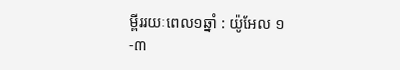ម្ពីររយៈពេល១ឆ្នាំ : យ៉ូអែល ១-៣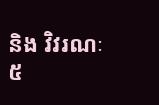និង វិវរណៈ ៥